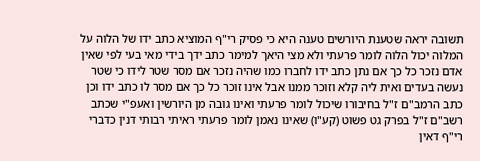תשובה יראה שטענת היורשים טענה היא כי פסיק רי"ף המוציא כתב ידו של הלוה על המלוה יכול הלוה לומר פרעתי ולא מצי היאך למימר כתב ידך בידי מאי בעי לפי שאין אדם נזכר כל כך אם נתן כתב ידו לחברו כמו שהיה נזכר אם מסר שטר לידו כי שטר נעשה בעדים ואית ליה קלא וזוכר ממנו אבל אינו זוכר כל כך אם מסר לו כתב ידו וכן כתב הרמב"ם ז"ל בחיבורו שיכול לומר פרעתי ואינו גובה מן היורשין ואעפ"י שכתב רשב"ם ז"ל בפרק גט פשוט (קע"ו) שאינו נאמן לומר פרעתי ראיתי רבותי דנין כדברי רי"ף דאין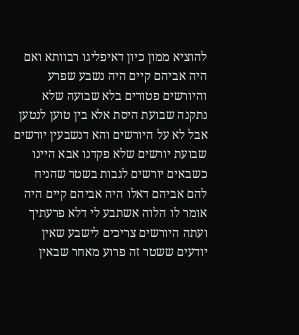להוציא ממון כיון דאיפליגו רבוותא ואם היה אביהם קיים היה נשבע שפרע והיורשים פטורים בלא שבועה שלא נתקנה שבועת היסת אלא בין טוען לנטען אבל לא על היורשים והא דנשבעין יורשים שבועת יורשים שלא פקדנו אבא היינו כשבאים יורשים לגבות בשטר שהניח להם אביהם דאלו היה אביהם קיים היה אומר לו הלוה אשתבע לי דלא פרעתיך ועתה היורשים צריכים לישבע שאין יודעים ששטר זה פרוע מאחר שבאין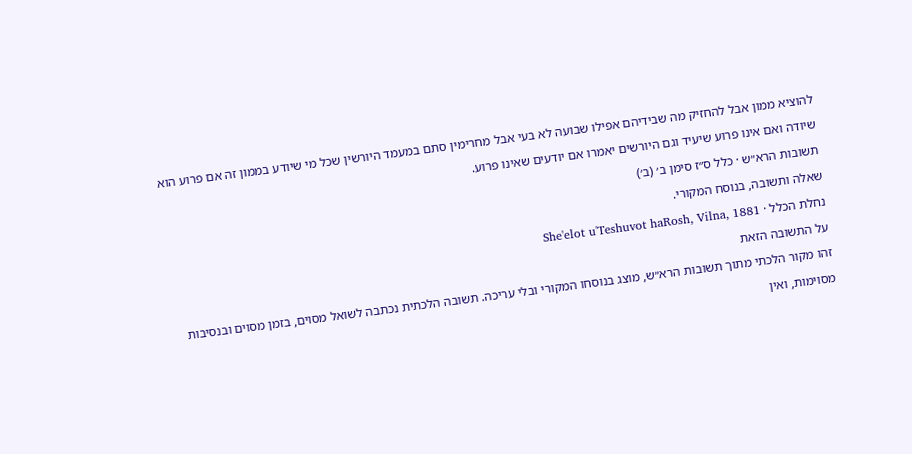להוציא ממון אבל להחזיק מה שבידיהם אפילו שבועה לא בעי אבל מחרימין סתם במעמד היורשין שכל מי שיודע בממון זה אם פרוע הוא שיודה ואם אינו פרוע שיעיד וגם היורשים יאמרו אם יודעים שאינו פרוע.
תשובות הרא״ש · כלל ס״ז סימן ב׳ (ב׳)
שאלה ותשובה, בנוסח המקורי.
נחלת הכלל · She'elot u'Teshuvot haRosh, Vilna, 1881
על התשובה הזאת
זהו מקור הלכתי מתוך תשובות הרא״ש, מוצג בנוסחו המקורי ובלי עריכה. תשובה הלכתית נכתבה לשואל מסוים, בזמן מסוים ובנסיבות מסוימות, ואין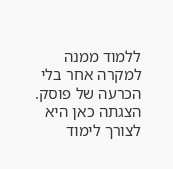ללמוד ממנה למקרה אחר בלי הכרעה של פוסק. הצגתה כאן היא לצורך לימוד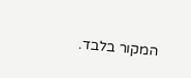המקור בלבד.